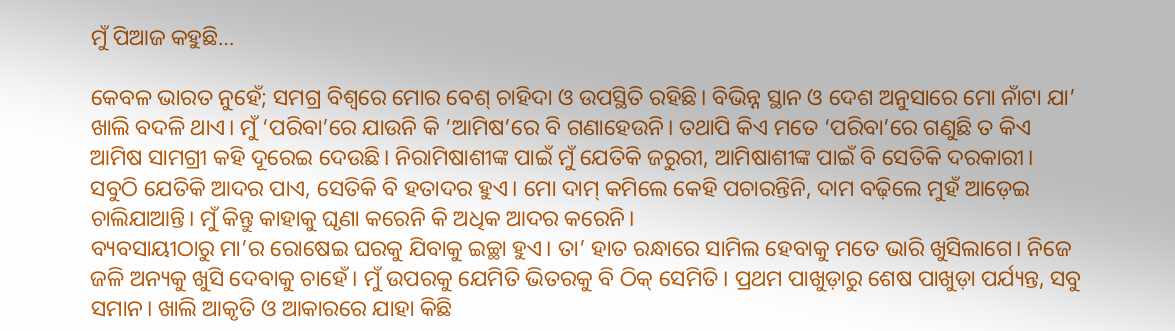ମୁଁ ପିଆଜ କହୁଛି…

କେବଳ ଭାରତ ନୁହେଁ; ସମଗ୍ର ବିଶ୍ୱରେ ମୋର ବେଶ୍‌ ଚାହିଦା ଓ ଉପସ୍ଥିତି ରହିଛି। ବିଭିନ୍ନ ସ୍ଥାନ ଓ ଦେଶ ଅନୁସାରେ ମୋ ନାଁଟା ଯା’ ଖାଲି ବଦଳି ଥାଏ। ମୁଁ ‘ପରିବା’ରେ ଯାଉନି କି ‘ଆମିଷ’ରେ ବି ଗଣାହେଉନି। ତଥାପି କିଏ ମତେ ‘ପରିବା’ରେ ଗଣୁଛି ତ କିଏ ଆମିଷ ସାମଗ୍ରୀ କହି ଦୂରେଇ ଦେଉଛି। ନିରାମିଷାଶୀଙ୍କ ପାଇଁ ମୁଁ ଯେତିକି ଜରୁରୀ, ଆମିଷାଶୀଙ୍କ ପାଇଁ ବି ସେତିକି ଦରକାରୀ। ସବୁଠି ଯେତିକି ଆଦର ପାଏ, ସେତିକି ବି ହତାଦର ହୁଏ। ମୋ ଦାମ୍‍ କମିଲେ କେହି ପଚାରନ୍ତିନି, ଦାମ ବଢ଼ିଲେ ମୁହଁ ଆଡ଼େଇ ଚାଲିଯାଆନ୍ତି। ମୁଁ କିନ୍ତୁ କାହାକୁ ଘୃଣା କରେନି କି ଅଧିକ ଆଦର କରେନି।
ବ୍ୟବସାୟୀଠାରୁ ମା’ର ରୋଷେଇ ଘରକୁ ଯିବାକୁ ଇଚ୍ଛା ହୁଏ। ତା’ ହାତ ରନ୍ଧାରେ ସାମିଲ ହେବାକୁ ମତେ ଭାରି ଖୁସିଲାଗେ। ନିଜେ ଜଳି ଅନ୍ୟକୁ ଖୁସି ଦେବାକୁ ଚାହେଁ। ମୁଁ ଉପରକୁ ଯେମିତି ଭିତରକୁ ବି ଠିକ୍‍ ସେମିତି। ପ୍ରଥମ ପାଖୁଡ଼ାରୁ ଶେଷ ପାଖୁଡ଼ା ପର୍ଯ୍ୟନ୍ତ, ସବୁ ସମାନ। ଖାଲି ଆକୃତି ଓ ଆକାରରେ ଯାହା କିଛି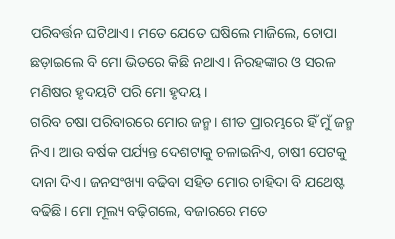ପରିବର୍ତ୍ତନ ଘଟିଥାଏ। ମତେ ଯେତେ ଘଷିଲେ ମାଜିଲେ, ଚୋପା ଛଡ଼ାଇଲେ ବି ମୋ ଭିତରେ କିଛି ନଥାଏ। ନିରହଙ୍କାର ଓ ସରଳ ମଣିଷର ହୃଦୟଟି ପରି ମୋ ହୃଦୟ।
ଗରିବ ଚଷା ପରିବାରରେ ମୋର ଜନ୍ମ। ଶୀତ ପ୍ରାରମ୍ଭରେ ହିଁ ମୁଁ ଜନ୍ମ ନିଏ। ଆଉ ବର୍ଷକ ପର୍ଯ୍ୟନ୍ତ ଦେଶଟାକୁ ଚଳାଇନିଏ, ଚାଷୀ ପେଟକୁ ଦାନା ଦିଏ। ଜନସଂଖ୍ୟା ବଢିବା ସହିତ ମୋର ଚାହିଦା ବି ଯଥେଷ୍ଟ ବଢିଛି। ମୋ ମୂଲ୍ୟ ବଢ଼ିଗଲେ, ବଜାରରେ ମତେ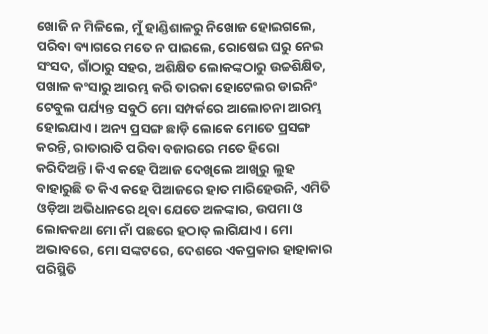ଖୋଜି ନ ମିଳିଲେ, ମୁଁ ହାଣ୍ଡିଶାଳରୁ ନିଖୋଜ ହୋଇଗଲେ, ପରିବା ବ୍ୟାଗରେ ମତେ ନ ପାଇଲେ, ରୋଷେଇ ଘରୁ ନେଇ ସଂସଦ, ଗାଁଠାରୁ ସହର, ଅଶିକ୍ଷିତ ଲୋକଙ୍କଠାରୁ ଉଚ୍ଚଶିକ୍ଷିତ, ପଖାଳ କଂସାରୁ ଆରମ୍ଭ କରି ତାରକା ହୋଟେଲର ଡାଇନିଂ ଟେବୁଲ ପର୍ଯ୍ୟନ୍ତ ସବୁଠି ମୋ ସମ୍ପର୍କରେ ଆଲୋଚନା ଆରମ୍ଭ ହୋଇଯାଏ। ଅନ୍ୟ ପ୍ରସଙ୍ଗ ଛାଡ଼ି ଲୋକେ ମୋତେ ପ୍ରସଙ୍ଗ କରନ୍ତି, ରାତାରାତି ପରିବା ବଜାରରେ ମତେ ହିରୋ କରିଦିଅନ୍ତି। କିଏ କହେ ପିଆଜ ଦେଖିଲେ ଆଖିରୁ ଲୁହ ବାହାରୁଛି ତ କିଏ କହେ ପିଆଜରେ ହାତ ମାରିହେଉନି, ଏମିତି ଓଡ଼ିଆ ଅଭିଧାନରେ ଥିବା ଯେତେ ଅଳଙ୍କାର, ଉପମା ଓ ଲୋକକଥା ମୋ ନାଁ ପଛରେ ହଠାତ୍‌ ଲାଗିଯାଏ। ମୋ ଅଭାବରେ, ମୋ ସଙ୍କଟରେ, ଦେଶରେ ଏକପ୍ରକାର ହାହାକାର ପରିସ୍ଥିତି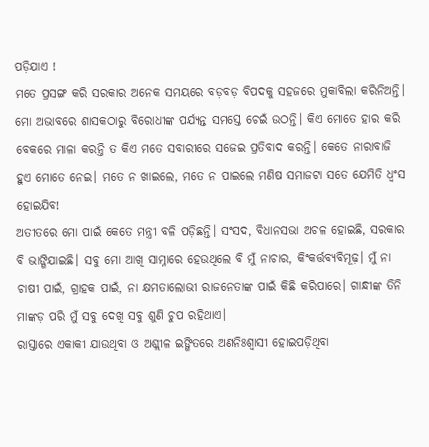ପଡ଼ିଯାଏ !
ମତେ ପ୍ରସଙ୍ଗ କରି ସରକାର ଅନେକ ସମୟରେ ବଡ଼ବଡ଼ ବିପଦକୁ ସହଜରେ ମୁକାବିଲା କରିନିଅନ୍ତି। ମୋ ଅଭାବରେ ଶାସକଠାରୁ ବିରୋଧୀଙ୍କ ପର୍ଯ୍ୟନ୍ତ ସମସ୍ତେ ଚେଇଁ ଉଠନ୍ତି। କିଏ ମୋତେ ହାର କରି ବେକରେ ମାଳା କରନ୍ତି ତ କିଏ ମତେ ସବାରୀରେ ସଜେଇ ପ୍ରତିବାଦ କରନ୍ତି। କେତେ ନାରାବାଜି ହୁଏ ମୋତେ ନେଇ। ମତେ ନ ଖାଇଲେ, ମତେ ନ ପାଇଲେ ମଣିଷ ସମାଜଟା ସତେ ଯେମିତି ଧ୍ୱଂସ ହୋଇଯିବ!
ଅତୀତରେ ମୋ ପାଇଁ କେତେ ମନ୍ତ୍ରୀ ବଳି ପଡ଼ିଛନ୍ତି। ସଂସଦ, ବିଧାନସଭା ଅଚଳ ହୋଇଛି, ସରକାର ବି ଭାଙ୍ଗିଯାଇଛି। ସବୁ ମୋ ଆଖି ସାମ୍ନାରେ ହେଉଥିଲେ ବି ମୁଁ ନାଚାର, କିଂକର୍ତ୍ତବ୍ୟବିମୂଢ଼। ମୁଁ ନା ଚାଷୀ ପାଇଁ, ଗ୍ରାହକ ପାଇଁ, ନା କ୍ଷମତାଲୋଭୀ ରାଜନେତାଙ୍କ ପାଇଁ କିଛି କରିପାରେ। ଗାନ୍ଧୀଙ୍କ ତିନି ମାଙ୍କଡ଼ ପରି ମୁଁ ସବୁ ଦେଖି ସବୁ ଶୁଣି ଚୁପ ରହିଥାଏ।
ରାସ୍ତାରେ ଏକାକୀ ଯାଉଥିବା ଓ ଅଶ୍ଲୀଳ ଇଙ୍ଗିତରେ ଅଣନିଃଶ୍ୱାସୀ ହୋଇପଡ଼ିଥିବା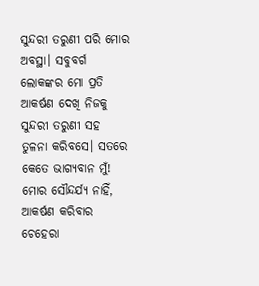ସୁନ୍ଦରୀ ତରୁଣୀ ପରି ମୋର ଅବସ୍ଥା। ସବୁବର୍ଗ ଲୋକଙ୍କର ମୋ ପ୍ରତି ଆକର୍ଷଣ ଦେଖି ନିଜକୁ ସୁନ୍ଦରୀ ତରୁଣୀ ସହ ତୁଳନା କରିବସେ। ସତରେ କେତେ ଭାଗ୍ୟବାନ ମୁଁ! ମୋର ସୌନ୍ଦର୍ଯ୍ୟ ନାହିଁ, ଆକର୍ଷଣ କରିବାର ଚେହେରା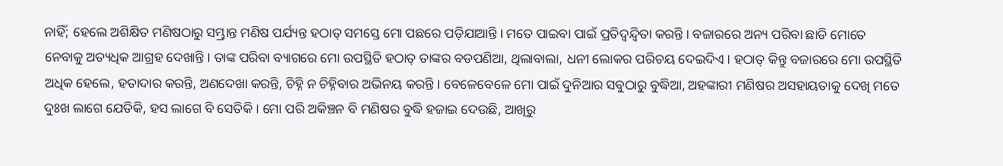ନାହିଁ; ହେଲେ ଅଶିକ୍ଷିତ ମଣିଷଠାରୁ ସମ୍ଭ୍ରାନ୍ତ ମଣିଷ ପର୍ଯ୍ୟନ୍ତ ହଠାତ୍‍ ସମସ୍ତେ ମୋ ପଛରେ ପଡ଼ିଯାଆନ୍ତି। ମତେ ପାଇବା ପାଇଁ ପ୍ରତିଦ୍ୱନ୍ଦ୍ୱିତା କରନ୍ତି। ବଜାରରେ ଅନ୍ୟ ପରିବା ଛାଡି ମୋତେ ନେବାକୁ ଅତ୍ୟଧିକ ଆଗ୍ରହ ଦେଖାନ୍ତି। ତାଙ୍କ ପରିବା ବ୍ୟାଗରେ ମୋ ଉପସ୍ଥିତି ହଠାତ୍‍ ତାଙ୍କର ବଡପଣିଆ, ଥିଲାବାଲା, ଧନୀ ଲୋକର ପରିଚୟ ଦେଇଦିଏ। ହଠାତ୍ କିନ୍ତୁ ବଜାରରେ ମୋ ଉପସ୍ଥିତି ଅଧିକ ହେଲେ, ହତାଦାର କରନ୍ତି, ଅଣଦେଖା କରନ୍ତି, ଚିହ୍ନି ନ ଚିହ୍ନିବାର ଅଭିନୟ କରନ୍ତି। ବେଳେବେଳେ ମୋ ପାଇଁ ଦୁନିଆର ସବୁଠାରୁ ବୁଦ୍ଧିଆ, ଅହଙ୍କାରୀ ମଣିଷର ଅସହାୟତାକୁ ଦେଖି ମତେ ଦୁଃଖ ଲାଗେ ଯେତିକି, ହସ ଲାଗେ ବି ସେତିକି। ମୋ ପରି ଅକିଞ୍ଚନ ବି ମଣିଷର ବୁଦ୍ଧି ହଜାଇ ଦେଉଛି, ଆଖିରୁ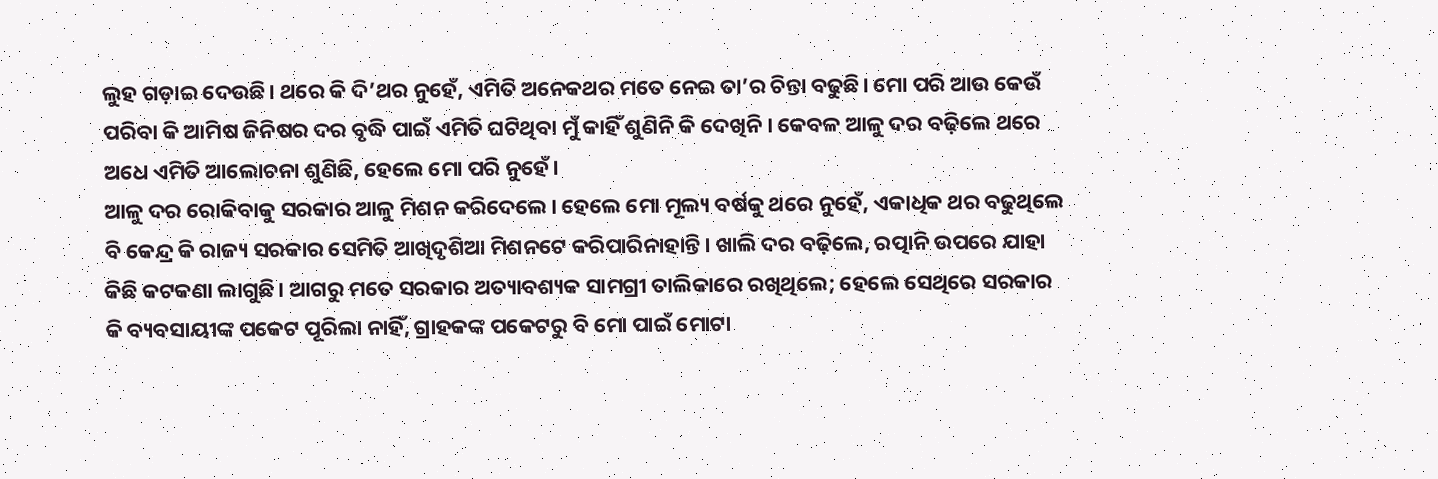ଲୁହ ଗଡ଼ାଇ ଦେଉଛି। ଥରେ କି ଦି’ଥର ନୁହେଁ, ଏମିତି ଅନେକଥର ମତେ ନେଇ ତା’ର ଚିନ୍ତା ବଢୁଛି। ମୋ ପରି ଆଉ କେଉଁ ପରିବା କି ଆମିଷ ଜିନିଷର ଦର ବୃଦ୍ଧି ପାଇଁ ଏମିତି ଘଟିଥିବା ମୁଁ କାହିଁ ଶୁଣିନି କି ଦେଖିନି। କେବଳ ଆଳୁ ଦର ବଢ଼ିଲେ ଥରେ ଅଧେ ଏମିତି ଆଲୋଚନା ଶୁଣିଛି, ହେଲେ ମୋ ପରି ନୁହେଁ।
ଆଳୁ ଦର ରୋକିବାକୁ ସରକାର ଆଳୁ ମିଶନ କରିଦେଲେ। ହେଲେ ମୋ ମୂଲ୍ୟ ବର୍ଷକୁ ଥରେ ନୁହେଁ, ଏକାଧିକ ଥର ବଢୁଥିଲେ ବି କେନ୍ଦ୍ର କି ରାଜ୍ୟ ସରକାର ସେମିତି ଆଖିଦୃଶିଆ ମିଶନଟେ କରିପାରିନାହାନ୍ତି। ଖାଲି ଦର ବଢ଼ିଲେ, ରତ୍ପାନି ଉପରେ ଯାହା କିଛି କଟକଣା ଲାଗୁଛି। ଆଗରୁ ମତେ ସରକାର ଅତ୍ୟାବଶ୍ୟକ ସାମଗ୍ରୀ ତାଲିକାରେ ରଖିଥିଲେ; ହେଲେ ସେଥିରେ ସରକାର କି ବ୍ୟବସାୟୀଙ୍କ ପକେଟ ପୂରିଲା ନାହିଁ, ଗ୍ରାହକଙ୍କ ପକେଟରୁ ବି ମୋ ପାଇଁ ମୋଟା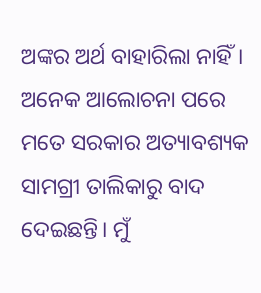ଅଙ୍କର ଅର୍ଥ ବାହାରିଲା ନାହିଁ। ଅନେକ ଆଲୋଚନା ପରେ ମତେ ସରକାର ଅତ୍ୟାବଶ୍ୟକ ସାମଗ୍ରୀ ତାଲିକାରୁ ବାଦ ଦେଇଛନ୍ତି। ମୁଁ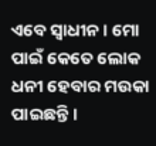ଏବେ ସ୍ୱାଧୀନ। ମୋ ପାଇଁ କେତେ ଲୋକ ଧନୀ ହେବାର ମଉକା ପାଇଛନ୍ତି।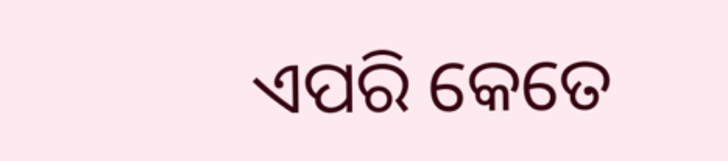ଏପରି କେତେ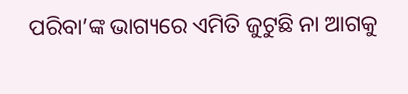ପରିବା’ଙ୍କ ଭାଗ୍ୟରେ ଏମିତି ଜୁଟୁଛି ନା ଆଗକୁ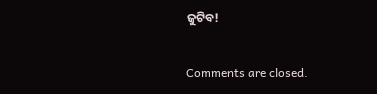ଜୁଟିବ!

Comments are closed.